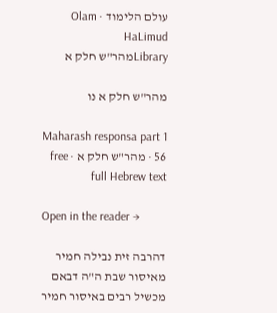עולם הלימוד · Olam HaLimud
Libraryמהר"ש חלק א

מהר"ש חלק א נו

Maharash responsa part 1 56 · מהר"ש חלק א · free full Hebrew text

Open in the reader →

דהרבה זית נבילה חמיר מאיסור שבת ה"ה דבאם מכשיל רבים באיסור חמיר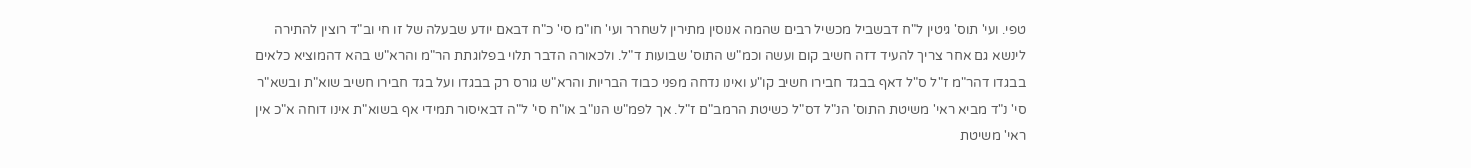טפי. ועי' תוס' גיטין ל"ח דבשביל מכשיל רבים שהמה אנוסין מתירין לשחרר ועי' חו"מ סי' כ"ח דבאם יודע שבעלה של זו חי וב"ד רוצין להתירה לינשא גם אחר צריך להעיד דזה חשיב קום ועשה וכמ"ש התוס' שבועות ד"ל. ולכאורה הדבר תלוי בפלוגתת הר"מ והרא"ש בהא דהמוציא כלאים בבגדו דהר"מ ז"ל ס"ל דאף בבגד חבירו חשיב קו"ע ואינו נדחה מפני כבוד הבריות והרא"ש גורס רק בבגדו ועל בגד חבירו חשיב שוא"ת ובשא"ר סי' נ"ד מביא ראי' משיטת התוס' הנ"ל דס"ל כשיטת הרמב"ם ז"ל. אך לפמ"ש הנו"ב או"ח סי' ל"ה דבאיסור תמידי אף בשוא"ת אינו דוחה א"כ אין ראי' משיטת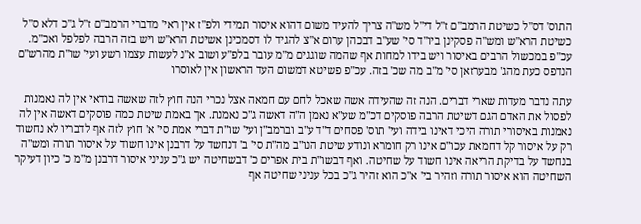התוס' דס"ל כשיטת הרמב"ם ז"ל די"ל מש"ה צריך להעיד משום דהוא איסור תמידי ולפ"ז אין ראי' מדברי הרמב"ם ז"ל ג"כ דלא ס"ל כשיטת הרא"ש ומש"ה פסקינן ביו"ד סי' שע"ב דבכהן ערום א"צ להגיד לו דסמכינן אשיטת הרא"ש ויש בזה הרבה לפלפל ואכ"מ. עכ"פ במכשול הרבים באיסור ויש בידו למחות אף שהמה שוגגים מ"מ עובר בלפ"ע ושוב א"נ לעשות עצמו רשע ועי' שו"ת מהרש"ם הנדפס כעת מהג' מבערזאן סי' מ"ב מה שכ' בזה. עכ"פ פשיטא דמשום העד הראשון אין לאוסרו

עתה נדבר מעדות שארי דברים. הנה זה שהעידה אשה שאכל לחם עם חמאה אצל נכרי הנה חוץ לזה שאשה בודאי אין לה נאמנות לפסול את האדם הגם דשיטת הרבה פוסקים דכ"מ שע"א נאמן ה"ה דאשה ג"כ נאמנת. אך באמת שיטת כמה פוסקים דאשה אין לה נאמנות באיסורי תורה היכי דאינו בידה ועי' תוס' פסחים ד"ד ע"ב וברמב"ן ועי' שו"ת דברי אמת סי' א' חוץ לזה אף לדבריו לא נחשוד רק על איסור קל דחמאת עכו"ם אינו רק חומרא ונודע שיטת הנו"ב מה"ת סי' ב' דנחשד על דרבנן אינו חשוד על איסור תורה ומש"ה בנחשד על בדיקת הריאה אינו חשוד על שחיטה. ואף דבשו"ת בית אפרים כ' דבשחיטה יש ג"כ עניני איסור דרבנן מ"מ כ' כיון דעיקר השחיטה הוא איסור תורה וזהיר בי' א"כ הוא זהיר ג"כ בכל עניני שחיטה אף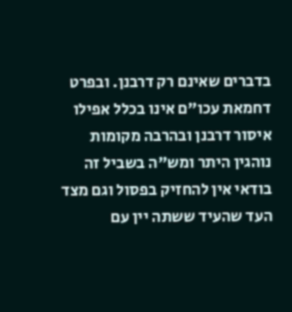בדברים שאינם רק דרבנן. ובפרט דחמאת עכו"ם אינו בכלל אפילו איסור דרבנן ובהרבה מקומות נוהגין היתר ומש"ה בשביל זה בודאי אין להחזיק בפסול וגם מצד העד שהעיד ששתה יין עם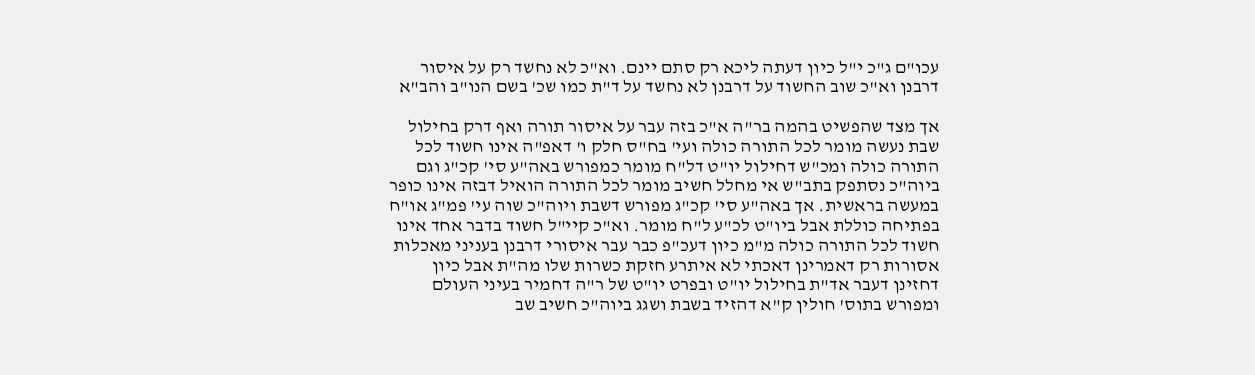עכו"ם ג"כ י"ל כיון דעתה ליכא רק סתם יינם. וא"כ לא נחשד רק על איסור דרבנן וא"כ שוב החשוד על דרבנן לא נחשד על ד"ת כמו שכ' בשם הנו"ב והב"א

אך מצד שהפשיט בהמה בר"ה א"כ בזה עבר על איסור תורה ואף דרק בחילול שבת נעשה מומר לכל התורה כולה ועי' בח"ס חלק ו' דאפ"ה אינו חשוד לכל התורה כולה ומכ"ש דחילול יו"ט דל"ח מומר כמפורש באה"ע סי' קכ"ג וגם ביוה"כ נסתפק בתב"ש אי מחלל חשיב מומר לכל התורה הואיל דבזה אינו כופר במעשה בראשית. אך באה"ע סי' קכ"ג מפורש דשבת ויוה"כ שוה עי' פמ"ג או"ח בפתיחה כוללת אבל ביו"ט לכ"ע ל"ח מומר. וא"כ קיי"ל חשוד בדבר אחד אינו חשוד לכל התורה כולה מ"מ כיון דעכ"פ כבר עבר איסורי דרבנן בעניני מאכלות אסורות רק דאמרינן דאכתי לא איתרע חזקת כשרות שלו מה"ת אבל כיון דחזינן דעבר אד"ת בחילול יו"ט ובפרט יו"ט של ר"ה דחמיר בעיני העולם ומפורש בתוס' חולין ק"א דהזיד בשבת ושגג ביוה"כ חשיב שב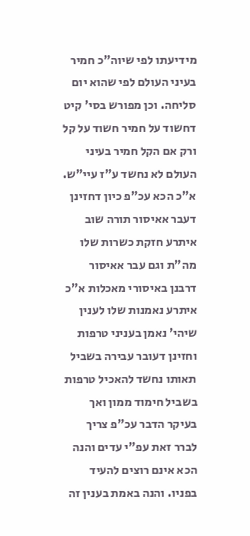מידיעתו לפי שיוה"כ חמיר בעיני העולם לפי שהוא יום סליחה. וכן מפורש בסי' קיט דחשוד על חמיר חשוד על קל ורק אם הקל חמיר בעיני העולם לא נחשד ע"ז עיי"ש. א"כ הכא עכ"פ כיון דחזינן דעבר אאיסור תורה שוב איתרע חזקת כשרות שלו מה"ת וגם עבר אאיסור דרבנן באיסורי מאכלות א"כ איתרע נאמנות שלו לענין שיהי' נאמן בעניני טרפות וחזינן דעובר עבירה בשביל תאותו נחשד להאכיל טרפות בשביל חימוד ממון ואך בעיקר הדבר עכ"פ צריך לברר זאת עפ"י עדים והנה הכא אינם רוצים להעיד בפניו. והנה באמת בענין זה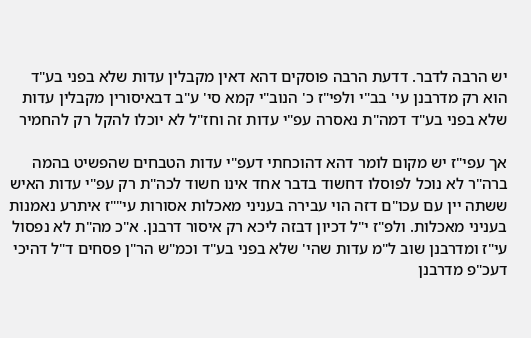יש הרבה לדבר. דדעת הרבה פוסקים דהא דאין מקבלין עדות שלא בפני בע"ד הוא רק מדרבנן עי' בב"י ולפי"ז כ' הנוב"י קמא סי' ע"ב דבאיסורין מקבלין עדות שלא בפני בע"ד דמה"ת נאסרה עפ"י עדות זה וחז"ל לא יוכלו להקל רק להחמיר

אך עפי"ז יש מקום לומר דהא דהוכחתי דעפ"י עדות הטבחים שהפשיט בהמה ברה"ר לא נוכל לפוסלו דחשוד בדבר אחד אינו חשוד לכה"ת רק עפ"י עדות האיש ששתה יין עם עכו"ם דזה הוי עבירה בעניני מאכלות אסורות עי""ז איתרע נאמנות בעניני מאכלות. ולפ"ז י"ל דכיון דבזה ליכא רק איסור דרבנן. א"כ מה"ת לא נפסול עי"ז ומדרבנן שוב ל"מ עדות שהי' שלא בפני בע"ד וכמ"ש הר"ן פסחים ד"ל דהיכי דעכ"פ מדרבנן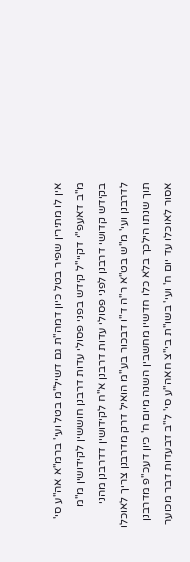אין לו מתירין שפיר בטל כיון דמה"ת גם דשיל"מ בטל ועי' ברמ"א אה"ע סי' מ"ב דאעפ"י דקיי"ל קידש בפני פסולי עדות דרבנן חוששין לקידושין מ"מ בקידש קדושי דרבנן לפני פסולי עדות דרבנן א"ח לקידושין דדרבנן מהני לדרבנן ועי' מ"ש בט"א ר"ה ד"ו דבכור בע"מ הואיל דרק מדרבנן צריך לאוכלו תוך שנתו הילכך בלא כלו חדשיו מחשבין השנה מיום ח' כיון דעכ"פ מדרבנן אסור לאוכלו עד יום ח' ועי' בשו"ת בי"צ חאה"ע סי' ל"ב דבעדות דבר מכוער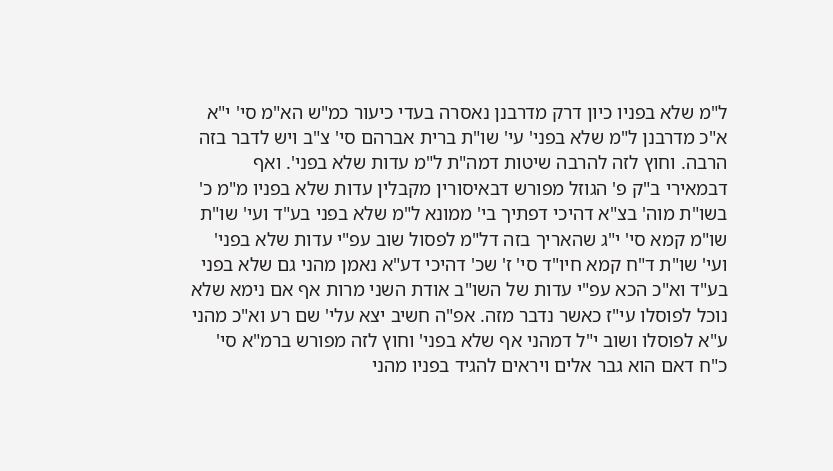ל"מ שלא בפניו כיון דרק מדרבנן נאסרה בעדי כיעור כמ"ש הא"מ סי' י"א א"כ מדרבנן ל"מ שלא בפני' עי' שו"ת ברית אברהם סי' צ"ב ויש לדבר בזה הרבה. וחוץ לזה להרבה שיטות דמה"ת ל"מ עדות שלא בפני'. ואף דבמאירי ב"ק פ' הגוזל מפורש דבאיסורין מקבלין עדות שלא בפניו מ"מ כ' בשו"ת מוה' בצ"א דהיכי דפתיך בי' ממונא ל"מ שלא בפני בע"ד ועי' שו"ת שו"מ קמא סי' י"ג שהאריך בזה דל"מ לפסול שוב עפ"י עדות שלא בפני' ועי' שו"ת ד"ח קמא חיו"ד סי' ז' שכ' דהיכי דע"א נאמן מהני גם שלא בפני בע"ד וא"כ הכא עפ"י עדות של השו"ב אודת השני מרות אף אם נימא שלא נוכל לפוסלו עי"ז כאשר נדבר מזה. אפ"ה חשיב יצא עלי' שם רע וא"כ מהני ע"א לפוסלו ושוב י"ל דמהני אף שלא בפני' וחוץ לזה מפורש ברמ"א סי' כ"ח דאם הוא גבר אלים ויראים להגיד בפניו מהני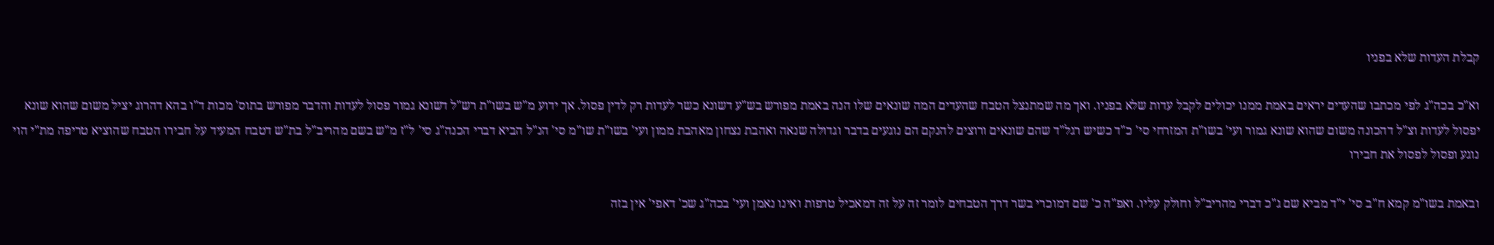קבלת העדות שלא בפניו

וא"כ בכה"ג לפי מכתבו שהעדים יראים באמת ממנו יכולים לקבל עדות שלא בפניו. ואך מה שמתנצל הטבח שהעדים המה שונאים שלו הנה באמת מפורש בש"ע דשונא כשר לעדות רק לדין פסול. אך ידוע מ"ש בשו"ת רש"ל דשונא גמור פסול לעדות והדבר מפורש בתוס' מכות ד"ו בהא דהרוג יציל משום שהוא שונא יפסול לעדות וצ"ל דהכונה משום שהוא שונא גמור ועי' בשו"ת המזרחי סי' כ"ד כשיש רגל"ד שהם שונאים ורוצים להנקם הם נוגעים בדבר וגדולה שנאה ואהבת נצחון מאהבת ממון ועי' בשו"ת שו"מ סי' הנ"ל הביא דברי הכנה"ג סי' ל"ז מ"ש בשם מהריב"ל בת"ש דטבח המעיד על חבירו הטבח שהוציא טריפה מת"י הוי נוגע ופסול לפסול את חבירו

ובאמת בשו"מ קמא ח"ב סי' י"ד מביא שם ג"כ דברי מהריב"ל וחולק עליו. ואפ"ה כ' שם דמוכרי בשר דרך הטבחים לומר זה על זה דמאכיל טרפות ואינו נאמן ועי' בכה"ג שכ' דאפי' אין בזה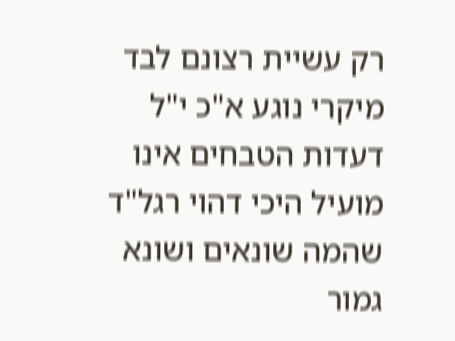רק עשיית רצונם לבד מיקרי נוגע א"כ י"ל דעדות הטבחים אינו מועיל היכי דהוי רגל"ד שהמה שונאים ושונא גמור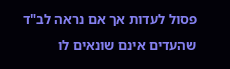פסול לעדות אך אם נראה לב"ד שהעדים אינם שונאים לו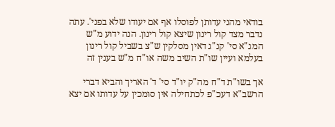בודאי מהני עדותן לפוסלו אף אם יעודו שלא בפני'. עתה נדבר מצד קול רינון שיצא קול רינון. הנה ידוע מ"ש המג"א סי' קנ"ג דאין מסלקין ש"צ בשביל קול רינון בעלמא ועיין שו"ת השיב משה או"ח מ"ש בענין זה

אך בשו"ת ד"ח מה"ק יו"ד סי' ד' האריך והביא דברי הרשב"א דעכ"פ לכתחילה אין סומכין על עדותו אם יצא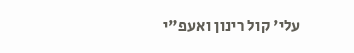עלי' קול רינון ואעפ"י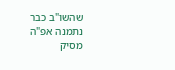שהשו"ב כבר נתמנה אפ"ה מסיק